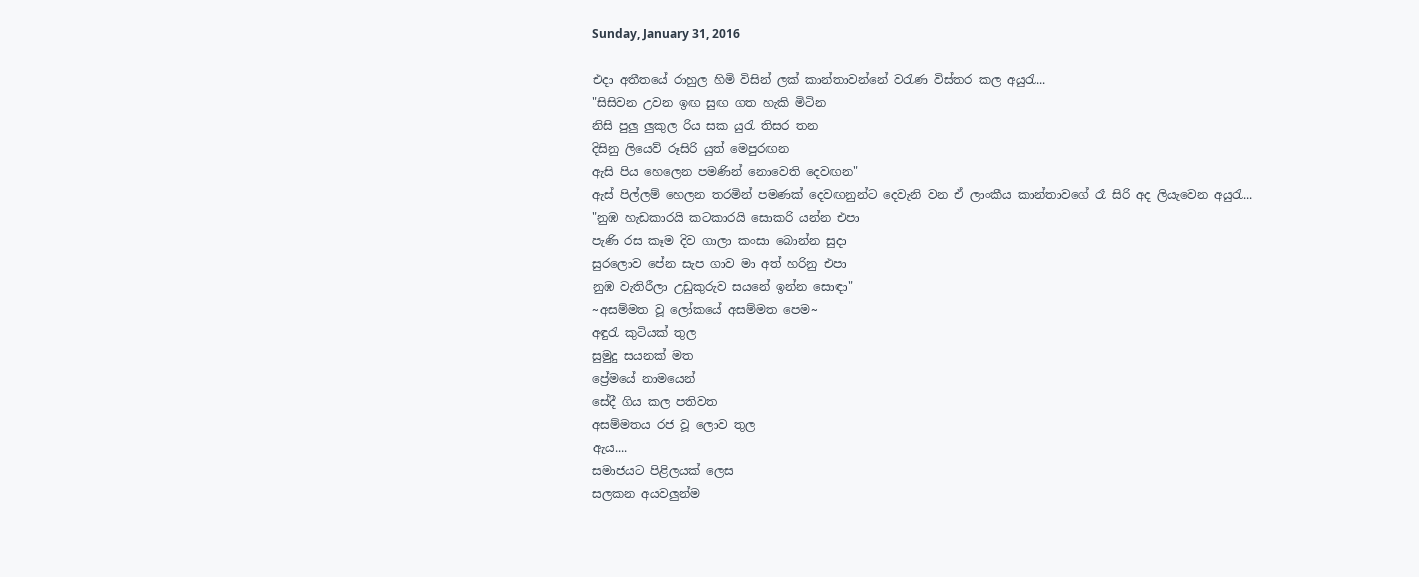Sunday, January 31, 2016

එදා අතීතයේ රාහුල හිමි විසින් ලක් කාන්තාවන්නේ වරැණ විස්තර කල අයුරැ...
"සිසිවන උවන ඉඟ සුඟ ගත හැකි මිටින
නිසි පුලු ලුකුල රිය සක යුරැ තිසර තන
දිසිනු ලියෙව් රූසිරි යුත් මෙපුරඟන
ඇසි පිය හෙලෙන පමණින් නොවෙති දෙවඟන"
ඇස් පිල්ලම් හෙලන තරමින් පමණක් දෙවඟනුන්ට දෙවැනි වන ඒ ලාංකීය කාන්තාවගේ රෑ සිරි අද ලියැවෙන අයුරැ...
"නුඹ හැඩකාරයි කටකාරයි සොකරි යන්න එපා
පැණි රස කෑම දිව ගාලා කංසා බොන්න සුදා
සුරලොව පේන සැප ගාව මා අත් හරිනු එපා
නුඹ වැතිරීලා උඩුකුරුව සයනේ ඉන්න සොඳා"
~අසම්මත වූ ලෝකයේ අසම්මත පෙම~
අඳුරැ කුටියක් තුල
සුමුදු සයනක් මත
ප්‍රේමයේ නාමයෙන්
සේදී ගිය කල පතිවත
අසම්මතය රජ වූ ලොව තුල
ඇය....
සමාජයට පිළිලයක් ලෙස
සලකන අයවලුන්ම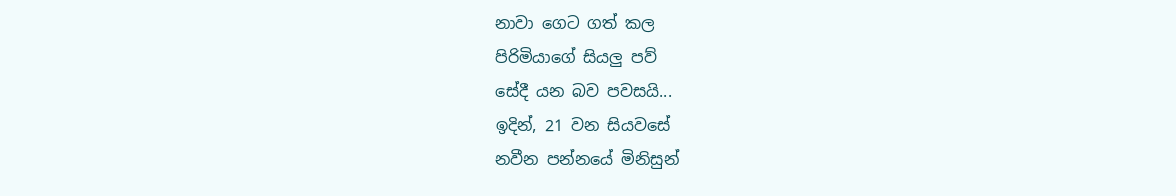නාවා ගෙට ගත් කල
පිරිමියාගේ සියලු පව්
සේදී යන බව පවසයි...
ඉදින්, 21 වන සියවසේ
නවීන පන්නයේ මිනිසුන්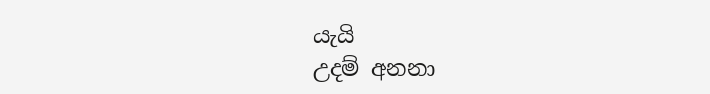යැයි
උදම් අනනා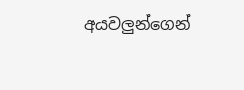අයවලුන්ගෙන්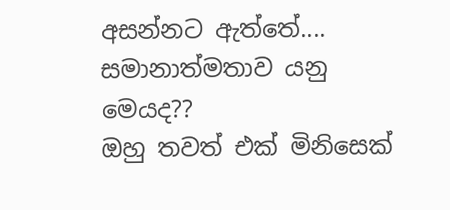අසන්නට ඇත්තේ....
සමානාත්මතාව යනු මෙයද??
ඔහු තවත් එක් මිනිසෙක්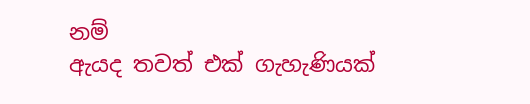නම්
ඇයද තවත් එක් ගැහැණියක්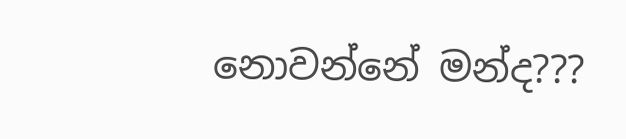නොවන්නේ මන්ද???